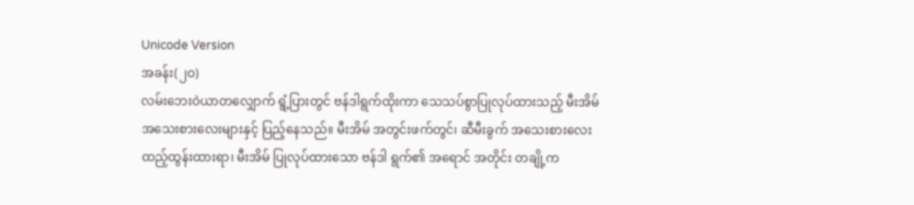Unicode Version
အခန်း(၂ဝ)
လမ်းဘေးဝဲယာတလျှောက် ရွံ့ပြားတွင် ဗန်ဒါရွက်ထိုးကာ သေသပ်စွာပြုလုပ်ထားသည့် မီးအိမ် အသေးစားလေးများနှင့် ပြည့်နေသည်။ မီးအိမ် အတွင်းဖက်တွင်၊ ဆီမီးခွက် အသေးစားလေး ထည့်ထွန်းထားရာ၊ မီးအိမ် ပြုလုပ်ထားသော ဗန်ဒါ ရွက်၏ အရောင် အတိုင်း တချို့က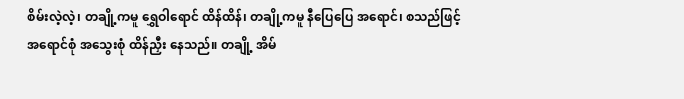စိမ်းလဲ့လဲ့၊ တချို့ကမူ ရွှေဝါရောင် ထိန်ထိန်၊ တချို့ကမူ နီပြေပြေ အရောင်၊ စသည်ဖြင့် အရောင်စုံ အသွေးစုံ ထိန်ညှီး နေသည်။ တချို့ အိမ်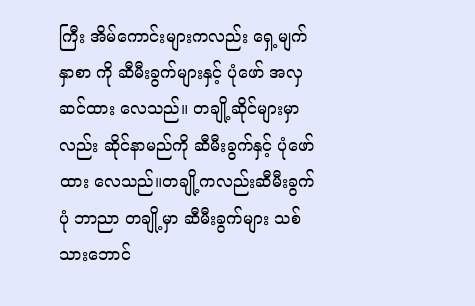ကြီး အိမ်ကောင်းများကလည်း ရှေ့မျက်နှာစာ ကို ဆီမီးခွက်များနှင့် ပုံဖော် အလှဆင်ထား လေသည်။ တချို့ဆိုင်များမှာလည်း ဆိုင်နာမည်ကို ဆီမီးခွက်နှင့် ပုံဖော်ထား လေသည်။တချို့ကလည်းဆီမီးခွက်ပုံ ဘာညာ တချို့မှာ ဆီမီးခွက်များ သစ်သားဘောင်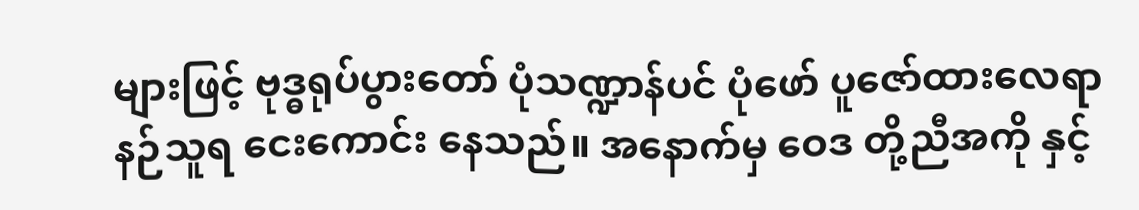များဖြင့် ဗုဒ္ဓရုပ်ပွားတော် ပုံသဏ္ဍာန်ပင် ပုံဖော် ပူဇော်ထားလေရာ နဉ်သူရ ငေးကောင်း နေသည်။ အနောက်မှ ဝေဒ တို့ညီအကို နှင့်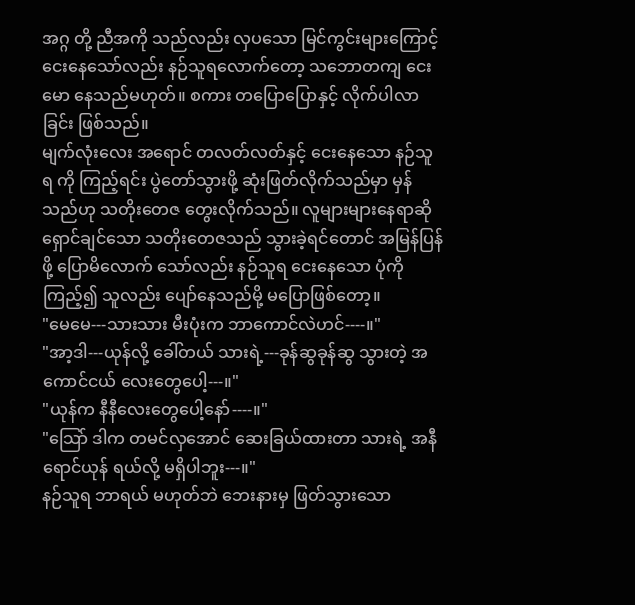အဂ္ဂ တို့ ညီအကို သည်လည်း လှပသော မြင်ကွင်းများကြောင့် ငေးနေသော်လည်း နဉ်သူရလောက်တော့ သဘောတကျ ငေးမော နေသည်မဟုတ်။ စကား တပြောပြောနှင့် လိုက်ပါလာခြင်း ဖြစ်သည်။
မျက်လုံးလေး အရောင် တလတ်လတ်နှင့် ငေးနေသော နဉ်သူရ ကို ကြည့်ရင်း ပွဲတော်သွားဖို့ ဆုံးဖြတ်လိုက်သည်မှာ မှန်သည်ဟု သတိုးတေဇ တွေးလိုက်သည်။ လူများများနေရာဆို ရှောင်ချင်သော သတိုးတေဇသည် သွားခဲ့ရင်တောင် အမြန်ပြန်ဖို့ ပြောမိလောက် သော်လည်း နဉ်သူရ ငေးနေသော ပုံကိုကြည့်၍ သူလည်း ပျော်နေသည်မို့ မပြောဖြစ်တော့။
"မေမေ---သားသား မီးပုံးက ဘာကောင်လဲဟင်----။"
"အာ့ဒါ---ယုန်လို့ ခေါ်တယ် သားရဲ့---ခုန်ဆွခုန်ဆွ သွားတဲ့ အကောင်ငယ် လေးတွေပေါ့---။"
"ယုန်က နီနီလေးတွေပေါ့နော်----။"
"သြော် ဒါက တမင်လှအောင် ဆေးခြယ်ထားတာ သားရဲ့ အနီရောင်ယုန် ရယ်လို့ မရှိပါဘူး---။"
နဉ်သူရ ဘာရယ် မဟုတ်ဘဲ ဘေးနားမှ ဖြတ်သွားသော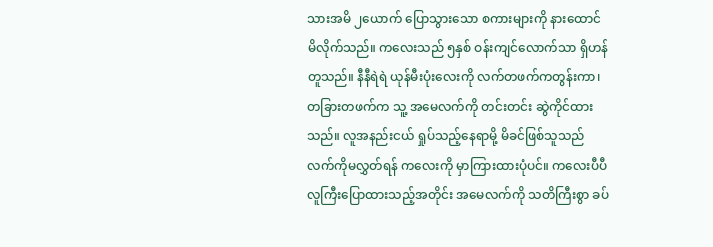သားအမိ ၂ယောက် ပြောသွားသော စကားများကို နားထောင် မိလိုက်သည်။ ကလေးသည် ၅နှစ် ဝန်းကျင်လောက်သာ ရှိဟန်တူသည်။ နီနီရဲရဲ ယုန်မီးပုံးလေးကို လက်တဖက်ကတွန်းကာ၊ တခြားတဖက်က သူ့ အမေလက်ကို တင်းတင်း ဆွဲကိုင်ထားသည်။ လူအနည်းငယ် ရှုပ်သည့်နေရာမို့ မိခင်ဖြစ်သူသည် လက်ကိုမလွှတ်ရန် ကလေးကို မှာကြားထားပုံပင်။ ကလေးပီပီ လူကြီးပြောထားသည့်အတိုင်း အမေလက်ကို သတိကြီးစွာ ခပ်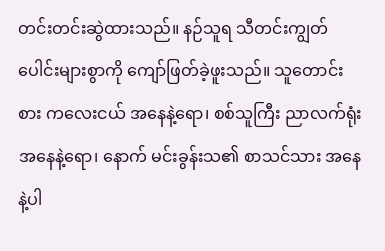တင်းတင်းဆွဲထားသည်။ နဉ်သူရ သီတင်းကျွတ်ပေါင်းများစွာကို ကျော်ဖြတ်ခဲ့ဖူးသည်။ သူတောင်းစား ကလေးငယ် အနေနဲ့ရော၊ စစ်သူကြီး ညာလက်ရုံး အနေနဲ့ရော၊ နောက် မင်းခွန်းသ၏ စာသင်သား အနေနဲ့ပါ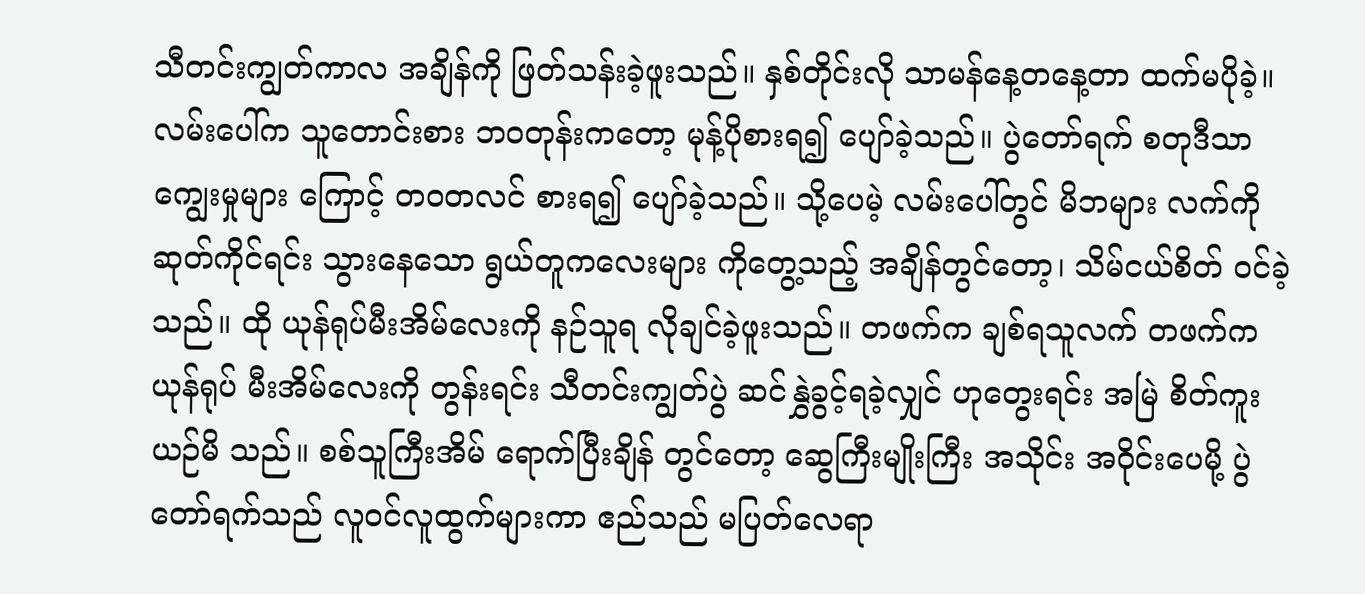သီတင်းကျွတ်ကာလ အချိန်ကို ဖြတ်သန်းခဲ့ဖူးသည်။ နှစ်တိုင်းလို သာမန်နေ့တနေ့တာ ထက်မပိုခဲ့။ လမ်းပေါ်က သူတောင်းစား ဘဝတုန်းကတော့ မုန့်ပိုစားရ၍ ပျော်ခဲ့သည်။ ပွဲတော်ရက် စတုဒီသာကျွေးမှုများ ကြောင့် တဝတလင် စားရ၍ ပျော်ခဲ့သည်။ သို့ပေမဲ့ လမ်းပေါ်တွင် မိဘများ လက်ကိုဆုတ်ကိုင်ရင်း သွားနေသော ရွယ်တူကလေးများ ကိုတွေ့သည့် အချိန်တွင်တော့၊ သိမ်ငယ်စိတ် ဝင်ခဲ့သည်။ ထို ယုန်ရုပ်မီးအိမ်လေးကို နဉ်သူရ လိုချင်ခဲ့ဖူးသည်။ တဖက်က ချစ်ရသူလက် တဖက်က ယုန်ရုပ် မီးအိမ်လေးကို တွန်းရင်း သီတင်းကျွတ်ပွဲ ဆင်နွှဲခွင့်ရခဲ့လျှင် ဟုတွေးရင်း အမြဲ စိတ်ကူးယဉ်မိ သည်။ စစ်သူကြီးအိမ် ရောက်ပြီးချိန် တွင်တော့ ဆွေကြီးမျိုးကြီး အသိုင်း အဝိုင်းပေမို့ ပွဲတော်ရက်သည် လူဝင်လူထွက်များကာ ဧည်သည် မပြတ်လေရာ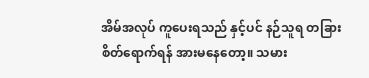အိမ်အလုပ် ကူပေးရသည် နှင့်ပင် နဉ်သူရ တခြားစိတ်ရောက်ရန် အားမနေတော့။ သမား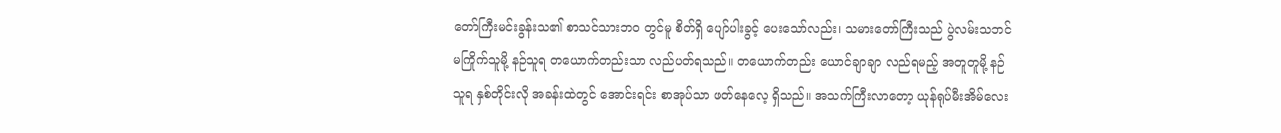တော်ကြီးမင်းခွန်းသ၏ စာသင်သားဘဝ တွင်မူ စိတ်ရှိ ပျော်ပါးခွင့် ပေးသော်လည်း၊ သမားတော်ကြီးသည် ပွဲလမ်းသဘင် မကြိုက်သူမို့ နဉ်သူရ တယောက်တည်းသာ လည်ပတ်ရသည်။ တယောက်တည်း ယောင်ချာချာ လည်ရမည့် အတူတူမို့ နဉ်သူရ နှစ်တိုင်းလို အခန်းထဲတွင် အောင်းရင်း စာအုပ်သာ ဖတ်နေလေ့ ရှိသည်။ အသက်ကြီးလာတော့ ယုန်ရုပ်မီးအိမ်လေး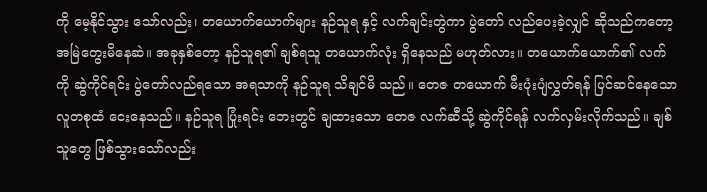ကို မေ့နိုင်သွား သော်လည်း၊ တယောက်ယောက်များ နဉ်သူရ နှင့် လက်ချင်းတွဲကာ ပွဲတော် လည်ပေးခဲ့လျှင် ဆိုသည်ကတော့ အမြဲတွေးမိနေဆဲ။ အခုနှစ်တော့ နဉ်သူရ၏ ချစ်ရသူ တယောက်လုံး ရှိနေသည် မဟုတ်လား။ တယောက်ယောက်၏ လက်ကို ဆွဲကိုင်ရင်း ပွဲတော်လည်ရသော အရသာကို နဉ်သူရ သိချင်မိ သည်။ တေဇ တယောက် မီးပုံးပျံလွှတ်ရန် ပြင်ဆင်နေသော လူတစုထံ ငေးနေသည်။ နဉ်သူရ ပြုံးရင်း ဘေးတွင် ချထားသော တေဇ လက်ဆီသို့ ဆွဲကိုင်ရန် လက်လှမ်းလိုက်သည်။ ချစ်သူတွေ ဖြစ်သွားသော်လည်း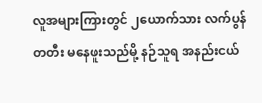လူအများကြားတွင် ၂ယောက်သား လက်ပွန်တတီး မနေဖူးသည်မို့ နဉ်သူရ အနည်းငယ်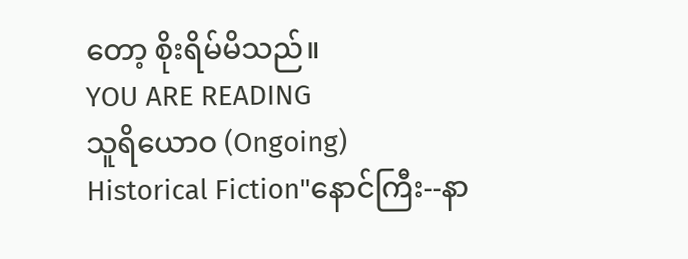တော့ စိုးရိမ်မိသည်။
YOU ARE READING
သူရိယောဝ (Ongoing)
Historical Fiction"နောင်ကြီး--နာ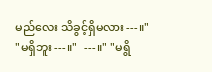မည်လေး သိခွင့်ရှိမလား---။" "မရှိဘူး---။"  ---။" "မရွိ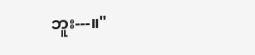ဘူး---။"